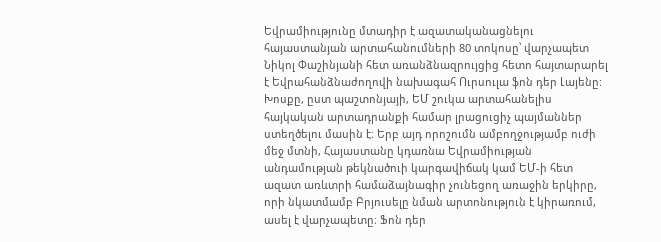Եվրամիությունը մտադիր է ազատականացնելու հայաստանյան արտահանումների 80 տոկոսը՝ վարչապետ Նիկոլ Փաշինյանի հետ առանձնազրույցից հետո հայտարարել է Եվրահանձնաժողովի նախագահ Ուրսուլա ֆոն դեր Լայենը: Խոսքը, ըստ պաշտոնյայի, ԵՄ շուկա արտահանելիս հայկական արտադրանքի համար լրացուցիչ պայմաններ ստեղծելու մասին է։ Երբ այդ որոշումն ամբողջությամբ ուժի մեջ մտնի, Հայաստանը կդառնա Եվրամիության անդամության թեկնածուի կարգավիճակ կամ ԵՄ-ի հետ ազատ առևտրի համաձայնագիր չունեցող առաջին երկիրը, որի նկատմամբ Բրյուսելը նման արտոնություն է կիրառում, ասել է վարչապետը։ Ֆոն դեր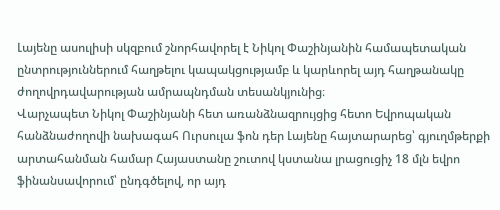Լայենը ասուլիսի սկզբում շնորհավորել է Նիկոլ Փաշինյանին համապետական ընտրություններում հաղթելու կապակցությամբ և կարևորել այդ հաղթանակը ժողովրդավարության ամրապնդման տեսանկյունից։
Վարչապետ Նիկոլ Փաշինյանի հետ առանձնազրույցից հետո Եվրոպական հանձնաժողովի նախագահ Ուրսուլա ֆոն դեր Լայենը հայտարարեց՝ գյուղմթերքի արտահանման համար Հայաստանը շուտով կստանա լրացուցիչ 18 մլն եվրո ֆինանսավորում՝ ընդգծելով, որ այդ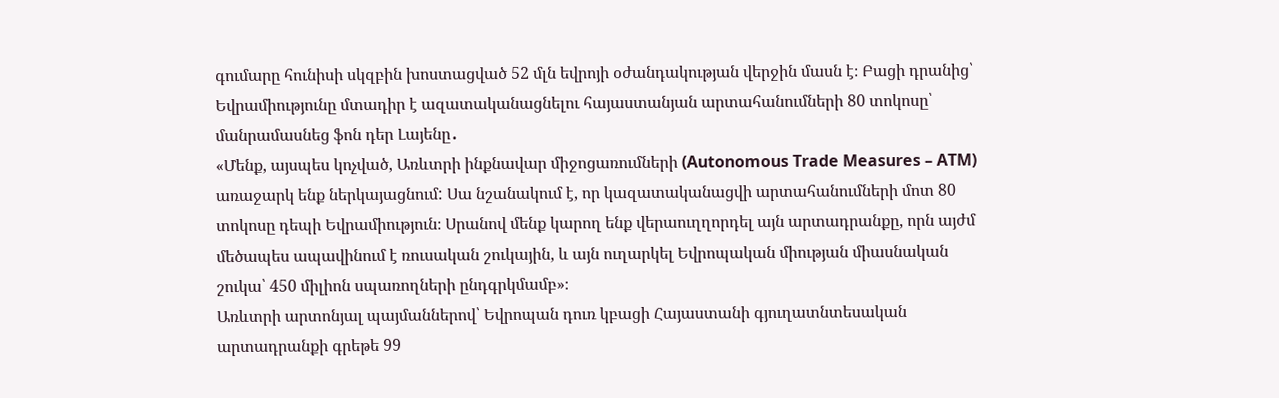գումարը հունիսի սկզբին խոստացված 52 մլն եվրոյի օժանդակության վերջին մասն է։ Բացի դրանից՝ Եվրամիությունը մտադիր է ազատականացնելու հայաստանյան արտահանումների 80 տոկոսը՝ մանրամասնեց ֆոն դեր Լայենը․
«Մենք, այսպես կոչված, Առևտրի ինքնավար միջոցառումների (Autonomous Trade Measures – ATM) առաջարկ ենք ներկայացնում: Սա նշանակում է, որ կազատականացվի արտահանումների մոտ 80 տոկոսը դեպի Եվրամիություն։ Սրանով մենք կարող ենք վերաուղղորդել այն արտադրանքը, որն այժմ մեծապես ապավինում է ռուսական շուկային, և այն ուղարկել Եվրոպական միության միասնական շուկա՝ 450 միլիոն սպառողների ընդգրկմամբ»։
Առևտրի արտոնյալ պայմաններով՝ Եվրոպան դուռ կբացի Հայաստանի գյուղատնտեսական արտադրանքի գրեթե 99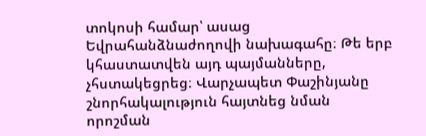տոկոսի համար՝ ասաց Եվրահանձնաժողովի նախագահը։ Թե երբ կհաստատվեն այդ պայմանները, չհստակեցրեց։ Վարչապետ Փաշինյանը շնորհակալություն հայտնեց նման որոշման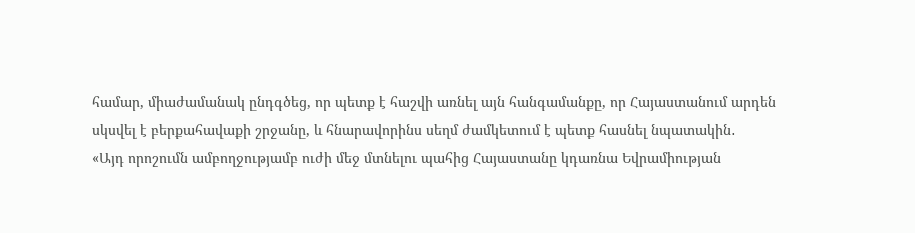համար, միաժամանակ ընդգծեց, որ պետք է հաշվի առնել այն հանգամանքը, որ Հայաստանում արդեն սկսվել է բերքահավաքի շրջանը, և հնարավորինս սեղմ ժամկետում է պետք հասնել նպատակին․
«Այդ որոշումն ամբողջությամբ ուժի մեջ մտնելու պահից Հայաստանը կդառնա Եվրամիության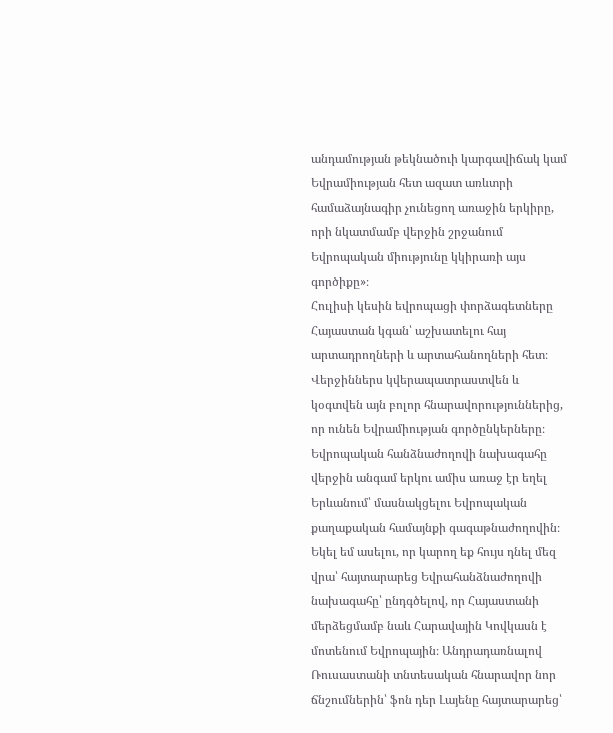անդամության թեկնածուի կարգավիճակ կամ Եվրամիության հետ ազատ առևտրի համաձայնագիր չունեցող առաջին երկիրը, որի նկատմամբ վերջին շրջանում Եվրոպական միությունը կկիրառի այս գործիքը»։
Հուլիսի կեսին եվրոպացի փորձագետները Հայաստան կգան՝ աշխատելու հայ արտադրողների և արտահանողների հետ։ Վերջիններս կվերապատրաստվեն և կօգտվեն այն բոլոր հնարավորություններից, որ ունեն Եվրամիության գործընկերները։
Եվրոպական հանձնաժողովի նախագահը վերջին անգամ երկու ամիս առաջ էր եղել Երևանում՝ մասնակցելու Եվրոպական քաղաքական համայնքի գագաթնաժողովին։
Եկել եմ ասելու, որ կարող եք հույս դնել մեզ վրա՝ հայտարարեց Եվրահանձնաժողովի նախագահը՝ ընդգծելով, որ Հայաստանի մերձեցմամբ նաև Հարավային Կովկասն է մոտենում Եվրոպային։ Անդրադառնալով Ռուսաստանի տնտեսական հնարավոր նոր ճնշումներին՝ ֆոն դեր Լայենը հայտարարեց՝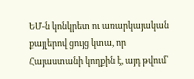ԵՄ-ն կոնկրետ ու առարկայական քայլերով ցույց կտա, որ Հայաստանի կողքին է, այդ թվում՝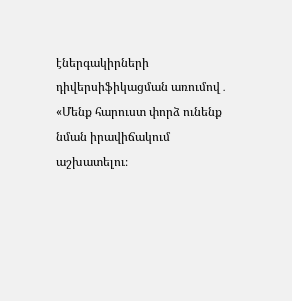էներգակիրների դիվերսիֆիկացման առումով․
«Մենք հարուստ փորձ ունենք նման իրավիճակում աշխատելու։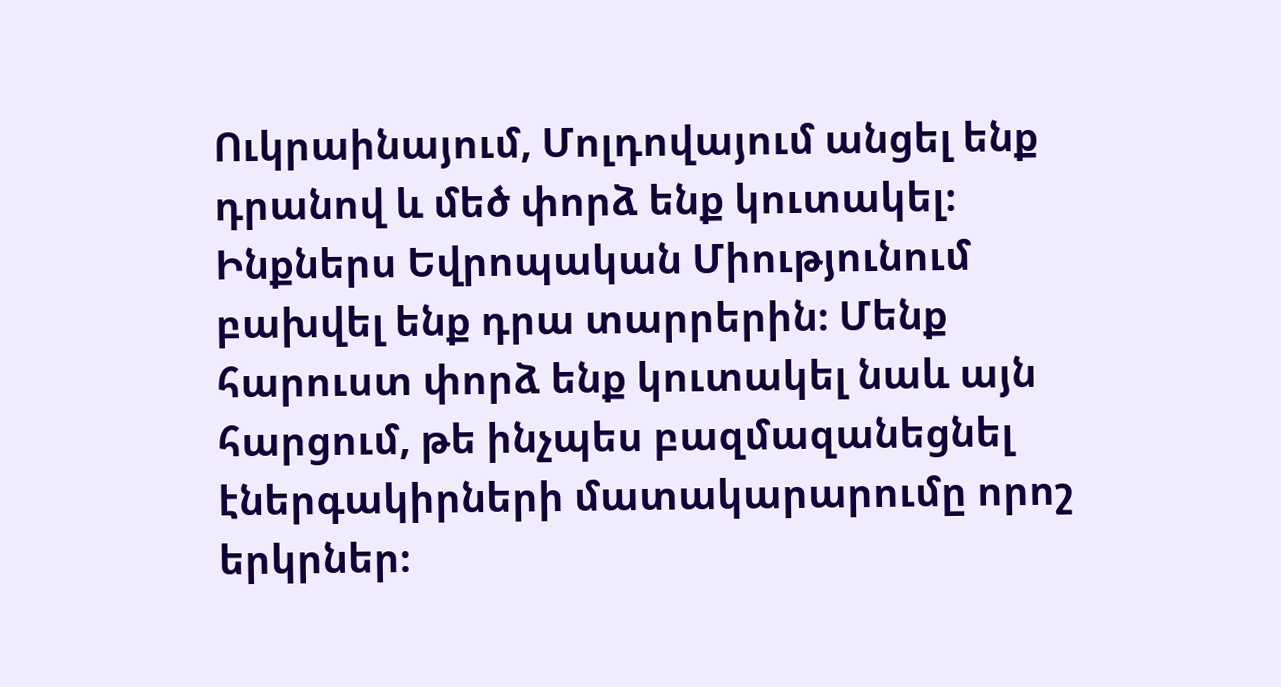Ուկրաինայում, Մոլդովայում անցել ենք դրանով և մեծ փորձ ենք կուտակել։ Ինքներս Եվրոպական Միությունում բախվել ենք դրա տարրերին։ Մենք հարուստ փորձ ենք կուտակել նաև այն հարցում, թե ինչպես բազմազանեցնել էներգակիրների մատակարարումը որոշ երկրներ։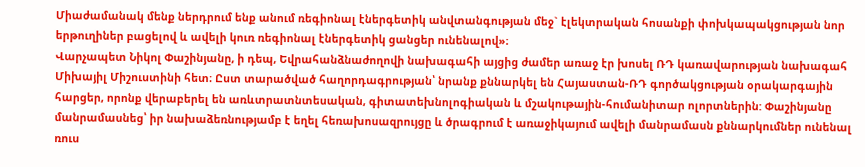Միաժամանակ մենք ներդրում ենք անում ռեգիոնալ էներգետիկ անվտանգության մեջ` էլեկտրական հոսանքի փոխկապակցության նոր երթուղիներ բացելով և ավելի կուռ ռեգիոնալ էներգետիկ ցանցեր ունենալով»։
Վարչապետ Նիկոլ Փաշինյանը, ի դեպ, Եվրահանձնաժողովի նախագահի այցից ժամեր առաջ էր խոսել ՌԴ կառավարության նախագահ Միխայիլ Միշուստինի հետ։ Ըստ տարածված հաղորդագրության՝ նրանք քննարկել են Հայաստան-ՌԴ գործակցության օրակարգային հարցեր, որոնք վերաբերել են առևտրատնտեսական, գիտատեխնոլոգիական և մշակութային-հումանիտար ոլորտներին: Փաշինյանը մանրամասնեց՝ իր նախաձեռնությամբ է եղել հեռախոսազրույցը և ծրագրում է առաջիկայում ավելի մանրամասն քննարկումներ ունենալ ռուս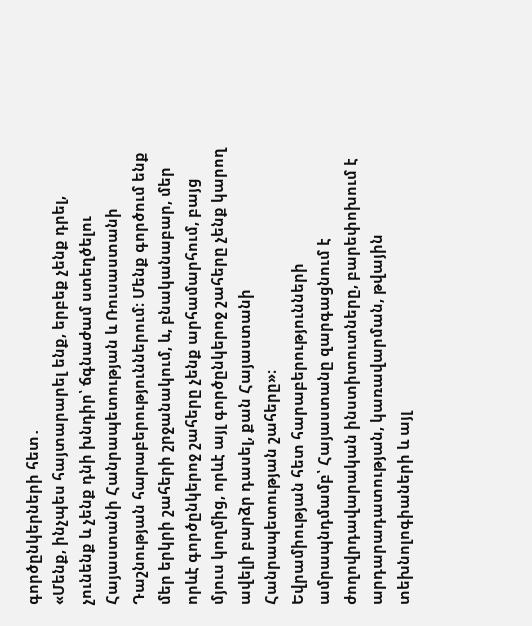գործընկերների հետ․
«Մենք, ինչպես հայտարարել ենք, երբեք չենք դրել, չունենք և չենք դնի խնդիր՝ ճգնաժամ ստեղծելու Հայաստանի Հանրապետության և Ռուսաստանի Դաշնության հարաբերություններում։ Մենք գործում ենք մեր երկրի շահերի շրջանակում, և, բնականաբար, մեր որևէ գործընկերոջ շահերը չենք արհամարհում, բայց մյուս կողմից, որևէ այլ գործընկերոջ շահերը չենք կարող ավելի բարձր դասել, քան Հայաստանի Հանրապետության շահերը»։
Եվրամիության հետ հարաբերությունների ամրապնդմամբ՝ Հայաստանը զարգացնում է ժողովրդավարական ինստիտուտները, բարեփոխում է արդարադատության, կառավարման, թվային տեխնոլոգիաների և այլ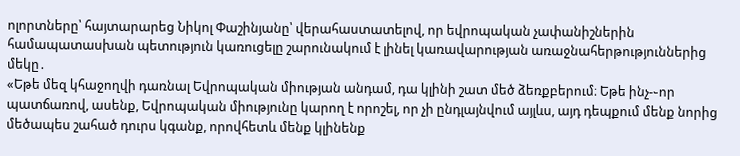ոլորտները՝ հայտարարեց Նիկոլ Փաշինյանը՝ վերահաստատելով, որ եվրոպական չափանիշներին համապատասխան պետություն կառուցելը շարունակում է լինել կառավարության առաջնահերթություններից մեկը․
«Եթե մեզ կհաջողվի դառնալ Եվրոպական միության անդամ, դա կլինի շատ մեծ ձեռքբերում։ Եթե ինչ-֊որ պատճառով, ասենք, Եվրոպական միությունը կարող է որոշել, որ չի ընդլայնվում այլևս, այդ դեպքում մենք նորից մեծապես շահած դուրս կգանք, որովհետև մենք կլինենք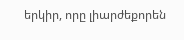երկիր, որը լիարժեքորեն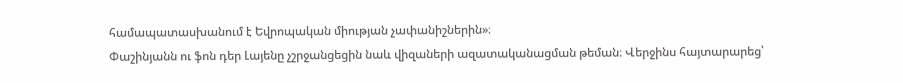համապատասխանում է Եվրոպական միության չափանիշներին»։
Փաշինյանն ու ֆոն դեր Լայենը չշրջանցեցին նաև վիզաների ազատականացման թեման։ Վերջինս հայտարարեց՝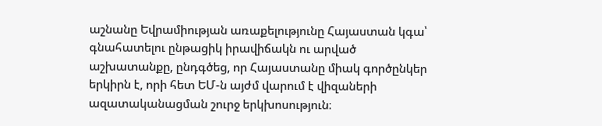աշնանը Եվրամիության առաքելությունը Հայաստան կգա՝ գնահատելու ընթացիկ իրավիճակն ու արված աշխատանքը, ընդգծեց, որ Հայաստանը միակ գործընկեր երկիրն է, որի հետ ԵՄ-ն այժմ վարում է վիզաների ազատականացման շուրջ երկխոսություն։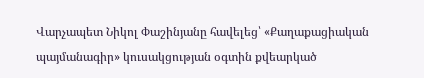Վարչապետ Նիկոլ Փաշինյանը հավելեց՝ «Քաղաքացիական պայմանագիր» կուսակցության օգտին քվեարկած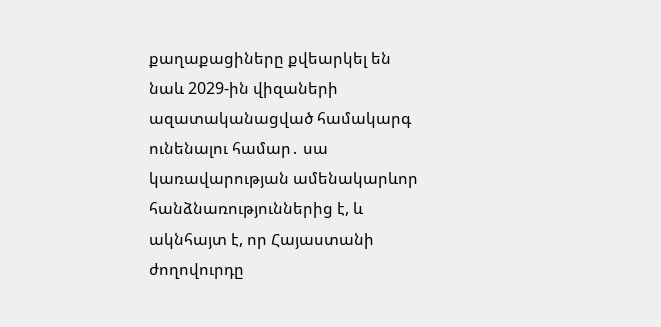քաղաքացիները քվեարկել են նաև 2029-ին վիզաների ազատականացված համակարգ ունենալու համար․ սա կառավարության ամենակարևոր հանձնառություններից է, և ակնհայտ է, որ Հայաստանի ժողովուրդը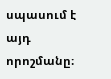սպասում է այդ որոշմանը։